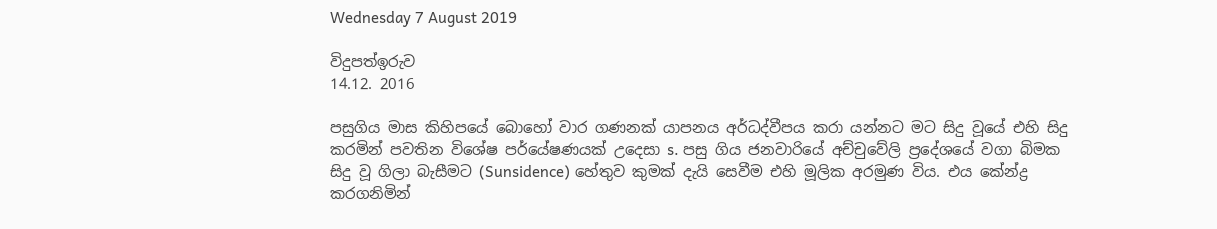Wednesday 7 August 2019

විදුපත්ඉරුව
14.12. 2016

පසුගිය මාස කිහිපයේ බොහෝ වාර ගණනක්‌ යාපනය අර්ධද්වීපය කරා යන්නට මට සිදු වූයේ එහි සිදු කරමින් පවතින විශේෂ පර්යේෂණයක්‌ උදෙසා s. පසු ගිය ජනවාරියේ අච්චුවේලි ප්‍රදේශයේ වගා බිමක සිදු වූ ගිලා බැසීමට (Sunsidence) හේතුව කුමක්‌ දැයි සෙවීම එහි මූලික අරමුණ විය. එය කේන්ද්‍ර කරගනිමින්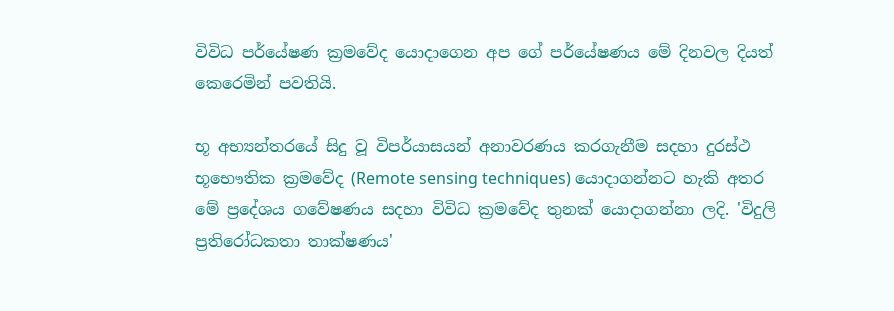විවිධ පර්යේෂණ ක්‍රමවේද යොදාගෙන අප ගේ පර්යේෂණය මේ දිනවල දියත් කෙරෙමින් පවතියි.

භූ අභ්‍යන්තරයේ සිදු වූ විපර්යාසයන් අනාවරණය කරගැනීම සදහා දුරස්‌ථ භූභෞතික ක්‍රමවේද (Remote sensing techniques) යොදාගන්නට හැකි අතර මේ ප්‍රදේශය ගවේෂණය සදහා විවිධ ක්‍රමවේද තුනක්‌ යොදාගන්නා ලදි. 'විදුලි ප්‍රතිරෝධකතා තාක්‌ෂණය'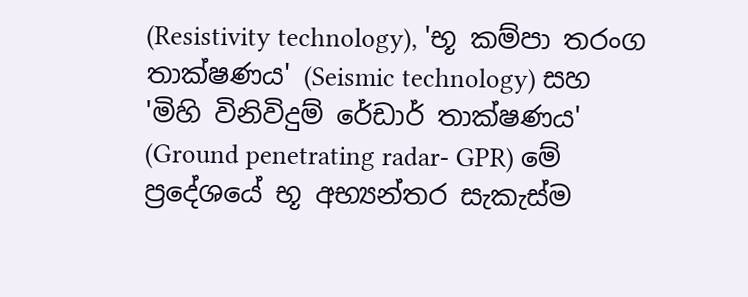(Resistivity technology), 'භූ කම්පා තරංග තාක්‌ෂණය' (Seismic technology) සහ 'මිහි විනිවිදුම් රේඩාර් තාක්‌ෂණය' (Ground penetrating radar- GPR) මේ ප්‍රදේශයේ භූ අභ්‍යන්තර සැකැස්‌ම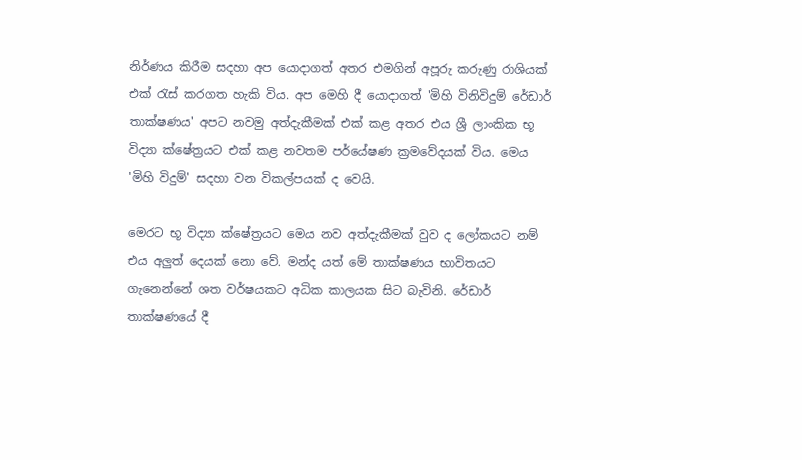නිර්ණය කිරීම සදහා අප යොදාගත් අතර එමගින් අපූරු කරුණු රාශියක්‌ එක්‌ රැස්‌ කරගත හැකි විය. අප මෙහි දී යොදාගත් 'මිහි විනිවිදුම් රේඩාර් තාක්‌ෂණය' අපට නවමු අත්දැකීමක්‌ එක්‌ කළ අතර එය ශ්‍රී ලාංකික භූ විද්‍යා ක්‌ෂේත්‍රයට එක්‌ කළ නවතම පර්යේෂණ ක්‍රමවේදයක්‌ විය. මෙය 'මිහි විදුම්' සදහා වන විකල්පයක්‌ ද වෙයි.

මෙරට භූ විද්‍යා ක්‌ෂේත්‍රයට මෙය නව අත්දැකීමක්‌ වුව ද ලෝකයට නම් එය අලුත් දෙයක්‌ නො වේ. මන්ද යත් මේ තාක්‌ෂණය භාවිතයට ගැනෙන්නේ ශත වර්ෂයකට අධික කාලයක සිට බැවිනි. රේඩාර් තාක්‌ෂණයේ දී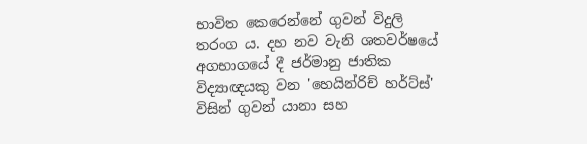භාවිත කෙරෙන්නේ ගුවන් විදුලි තරංග ය. දහ නව වැනි ශතවර්ෂයේ අගභාගයේ දී ජර්මානු ජාතික විද්‍යාඥයකු වන 'හෙයින්රිච් හර්ට්‌ස්‌' විසින් ගුවන් යානා සහ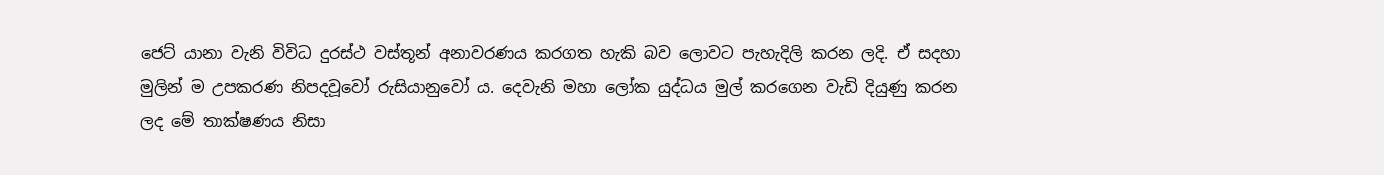ජෙට්‌ යානා වැනි විවිධ දුරස්‌ථ වස්‌තූන් අනාවරණය කරගත හැකි බව ලොවට පැහැදිලි කරන ලදි. ඒ සදහා මුලින් ම උපකරණ නිපදවූවෝ රුසියානුවෝ ය. දෙවැනි මහා ලෝක යුද්ධය මුල් කරගෙන වැඩි දියුණු කරන ලද මේ තාක්‌ෂණය නිසා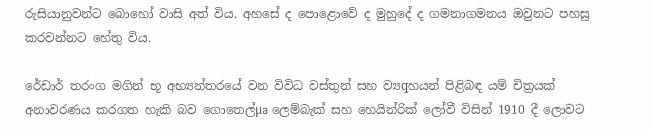රුසියානුවන්ට බොහෝ වාසි අත් විය. අහසේ ද පොළොවේ ද මුහුදේ ද ගමනාගමනය ඔවුනට පහසු කරවන්නට හේතු විය.

රේඩාර් තරංග මගින් භූ අභ්‍යන්තරයේ වන විවිධ වස්‌තුන් සහ ව්‍යqහයන් පිළිබඳ යම් චිත්‍රයක්‌ අනාවරණය කරගත හැකි බව ගොතෙල්µa ලෙම්බැක්‌ සහ හෙයින්රික්‌ ලෝවී විසින් 1910 දී ලොවට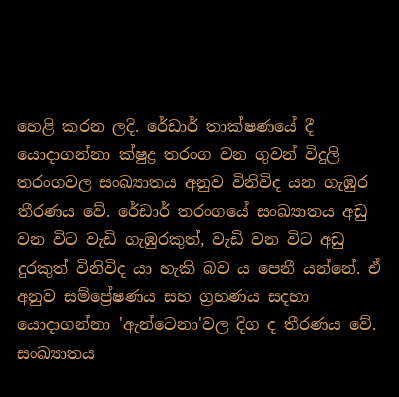හෙළි කරන ලදි. රේඩාර් තාක්‌ෂණයේ දී යොදාගන්නා ක්‌ෂුද්‍ර තරංග වන ගුවන් විදුලි තරංගවල සංඛ්‍යාතය අනුව විනිවිද යන ගැඹුර තීරණය වේ. රේඩාර් තරංගයේ සංඛ්‍යාතය අඩු වන විට වැඩි ගැඹුරකුත්, වැඩි වන විට අඩු දුරකුත් විනිවිද යා හැකි බව ය පෙනී යන්නේ. ඒ අනුව සම්ප්‍රේෂණය සහ ග්‍රහණය සදහා යොදාගන්නා 'ඇන්ටෙනා'වල දිග ද තීරණය වේ. සංඛ්‍යාතය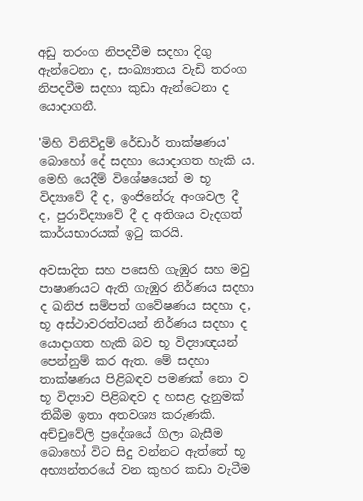අඩු තරංග නිපදවීම සදහා දිගු ඇන්ටෙනා ද, සංඛ්‍යාතය වැඩි තරංග නිපදවීම සදහා කුඩා ඇන්ටෙනා ද යොදාගනී.

'මිහි විනිවිදුම් රේඩාර් තාක්‌ෂණය' බොහෝ දේ සදහා යොදාගත හැකි ය. මෙහි යෙදීම් විශේෂයෙන් ම භූ විද්‍යාවේ දී ද, ඉංජිනේරු අංශවල දී ද, පුරාවිද්‍යාවේ දී ද අතිශය වැදගත් කාර්යභාරයක්‌ ඉටු කරයි.

අවසාදිත සහ පසෙහි ගැඹුර සහ මවු පාෂාණයට ඇති ගැඹුර නිර්ණය සදහා ද ඛනිජ සම්පත් ගවේෂණය සදහා ද, භූ අස්‌ථාවරත්වයන් නිර්ණය සදහා ද යොදාගත හැකි බව භූ විද්‍යාඥයන් පෙන්නුම් කර ඇත. මේ සදහා තාක්‌ෂණය පිළිබඳව පමණක්‌ නො ව භූ විද්‍යාව පිළිබඳව ද හසළ දැනුමක්‌ තිබීම ඉතා අතවශ්‍ය කරුණකි. අච්චුවේලි ප්‍රදේශයේ ගිලා බැසීම බොහෝ විට සිදු වන්නට ඇත්තේ භූ අභ්‍යන්තරයේ වන කුහර කඩා වැටීම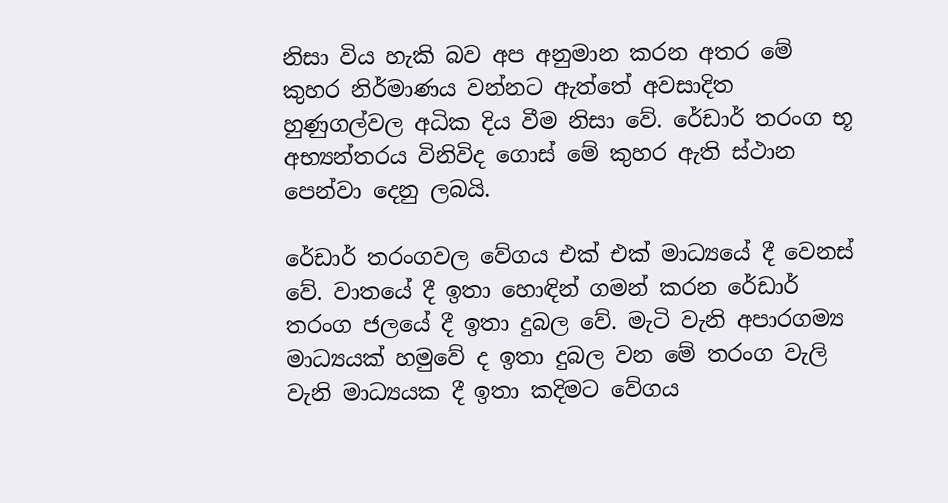නිසා විය හැකි බව අප අනුමාන කරන අතර මේ කුහර නිර්මාණය වන්නට ඇත්තේ අවසාදිත හුණුගල්වල අධික දිය වීම නිසා වේ. රේඩාර් තරංග භූ අභ්‍යන්තරය විනිවිද ගොස්‌ මේ කුහර ඇති ස්‌ථාන පෙන්වා දෙනු ලබයි.

රේඩාර් තරංගවල වේගය එක්‌ එක්‌ මාධ්‍යයේ දී වෙනස්‌ වේ. වාතයේ දී ඉතා හොඳින් ගමන් කරන රේඩාර් තරංග ජලයේ දී ඉතා දුබල වේ. මැටි වැනි අපාරගම්‍ය මාධ්‍යයක්‌ හමුවේ ද ඉතා දුබල වන මේ තරංග වැලි වැනි මාධ්‍යයක දී ඉතා කදිමට වේගය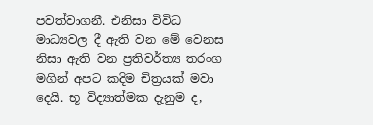පවත්වාගනී. එනිසා විවිධ මාධ්‍යවල දී ඇති වන මේ වෙනස නිසා ඇති වන ප්‍රතිවර්ත්‍ය තරංග මගින් අපට කදිම චිත්‍රයක්‌ මවා දෙයි. භූ විද්‍යාත්මක දැනුම ද,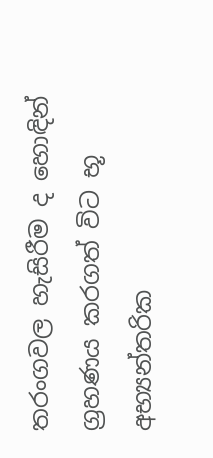තරංගවල හැසිරීම ද හොඳින් ග්‍රහණය කරගත් විට භූ අභ්‍යන්තරික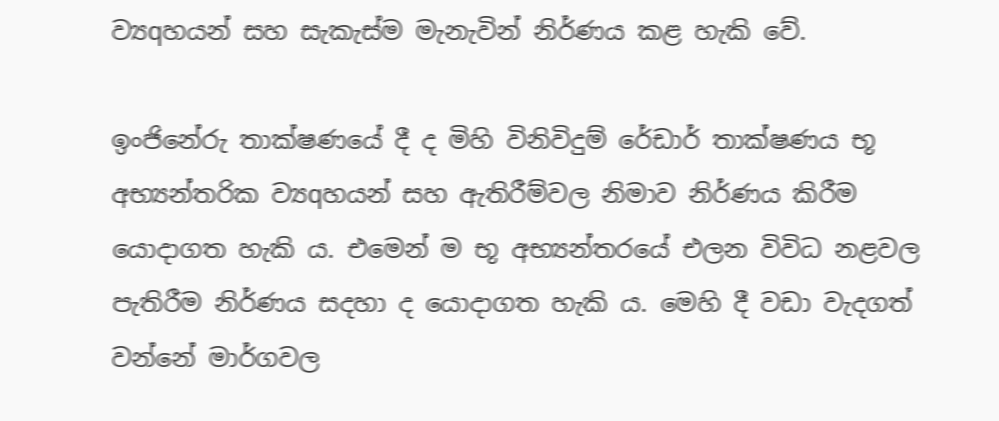ව්‍යqහයන් සහ සැකැස්‌ම මැනැවින් නිර්ණය කළ හැකි වේ.

ඉංජිනේරු තාක්‌ෂණයේ දී ද මිහි විනිවිදුම් රේඩාර් තාක්‌ෂණය භූ අභ්‍යන්තරික ව්‍යqහයන් සහ ඇතිරීම්වල නිමාව නිර්ණය කිරීම යොදාගත හැකි ය. එමෙන් ම භූ අභ්‍යන්තරයේ එලන විවිධ නළවල පැතිරීම නිර්ණය සදහා ද යොදාගත හැකි ය. මෙහි දී වඩා වැදගත් වන්නේ මාර්ගවල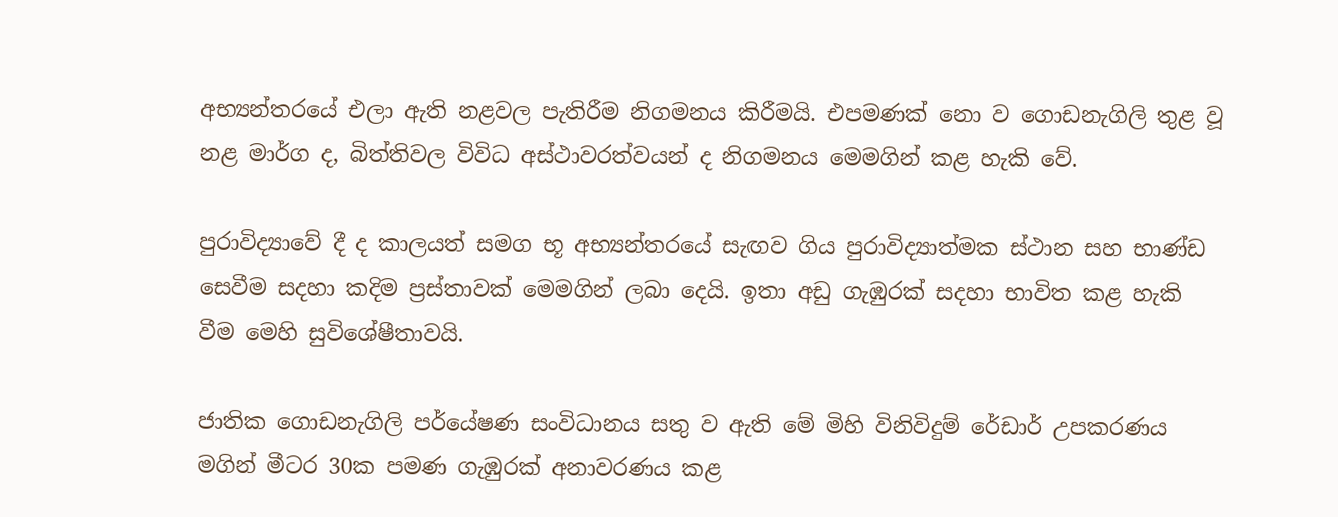අභ්‍යන්තරයේ එලා ඇති නළවල පැතිරීම නිගමනය කිරීමයි. එපමණක්‌ නො ව ගොඩනැගිලි තුළ වූ නළ මාර්ග ද, බිත්තිවල විවිධ අස්‌ථාවරත්වයන් ද නිගමනය මෙමගින් කළ හැකි වේ.

පුරාවිද්‍යාවේ දී ද කාලයත් සමග භූ අභ්‍යන්තරයේ සැඟව ගිය පුරාවිද්‍යාත්මක ස්‌ථාන සහ භාණ්‌ඩ සෙවීම සදහා කදිම ප්‍රස්‌තාවක්‌ මෙමගින් ලබා දෙයි. ඉතා අඩු ගැඹුරක්‌ සදහා භාවිත කළ හැකි වීම මෙහි සුවිශේෂීතාවයි.

ජාතික ගොඩනැගිලි පර්යේෂණ සංවිධානය සතු ව ඇති මේ මිහි විනිවිදුම් රේඩාර් උපකරණය මගින් මීටර 30ක පමණ ගැඹුරක්‌ අනාවරණය කළ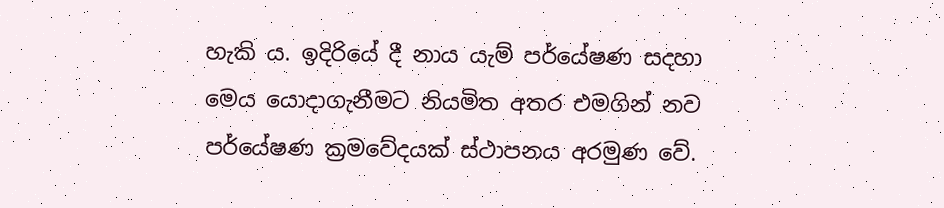හැකි ය. ඉදිරියේ දී නාය යැම් පර්යේෂණ සදහා මෙය යොදාගැනීමට නියමිත අතර එමගින් නව පර්යේෂණ ක්‍රමවේදයක්‌ ස්‌ථාපනය අරමුණ වේ.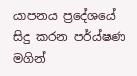යාපනය ප්‍රදේශයේ සිදු කරන පර්ය්ෂණ මගින්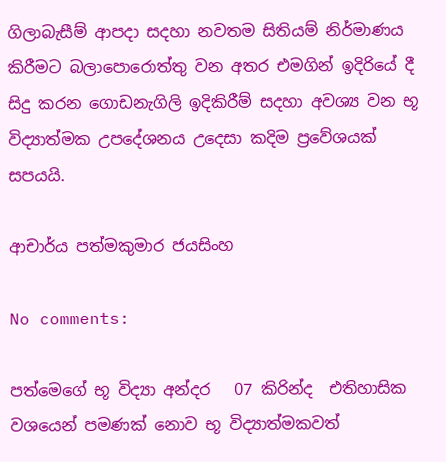ගිලාබැසීම් ආපදා සදහා නවතම සිතියම් නිර්මාණය කිරීමට බලාපොරොත්තු වන අතර එමගින් ඉදිරියේ දී සිදු කරන ගොඩනැගිලි ඉදිකිරීම් සදහා අවශ්‍ය වන භූ විද්‍යාත්මක උපදේශනය උදෙසා කදිම ප්‍රවේශයක්‌ සපයයි.

ආචාර්ය පත්මකුමාර ජයසිංහ

No comments:

පත්මෙගේ භූ විද්‍යා අන්දර   07 කිරින්ද  එතිහාසික වශයෙන් පමණක් නොව භූ විද්‍යාත්මකවත්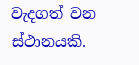වැදගත් වන ස්ථානයකි.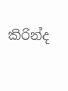කිරින්ද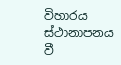විහාරය ස්ථානාපනය වී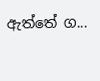ඇත්තේ ග...